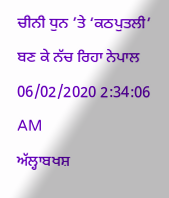ਚੀਨੀ ਧੁਨ ’ਤੇ ‘ਕਠਪੁਤਲੀ’ ਬਣ ਕੇ ਨੱਚ ਰਿਹਾ ਨੇਪਾਲ
06/02/2020 2:34:06 AM
ਅੱਲ੍ਹਾਬਖਸ਼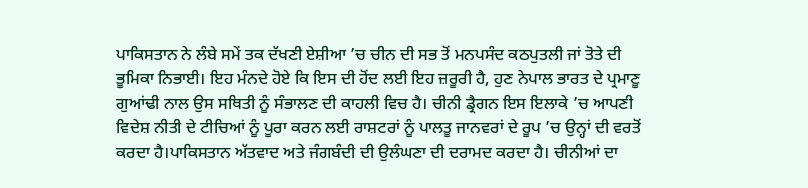ਪਾਕਿਸਤਾਨ ਨੇ ਲੰਬੇ ਸਮੇਂ ਤਕ ਦੱਖਣੀ ਏਸ਼ੀਆ ’ਚ ਚੀਨ ਦੀ ਸਭ ਤੋਂ ਮਨਪਸੰਦ ਕਠਪੁਤਲੀ ਜਾਂ ਤੋਤੇ ਦੀ ਭੂਮਿਕਾ ਨਿਭਾਈ। ਇਹ ਮੰਨਦੇ ਹੋਏ ਕਿ ਇਸ ਦੀ ਹੋਂਦ ਲਈ ਇਹ ਜ਼ਰੂਰੀ ਹੈ, ਹੁਣ ਨੇਪਾਲ ਭਾਰਤ ਦੇ ਪ੍ਰਮਾਣੂ ਗੁਆਂਢੀ ਨਾਲ ਉਸ ਸਥਿਤੀ ਨੂੰ ਸੰਭਾਲਣ ਦੀ ਕਾਹਲੀ ਵਿਚ ਹੈ। ਚੀਨੀ ਡ੍ਰੈਗਨ ਇਸ ਇਲਾਕੇ ’ਚ ਆਪਣੀ ਵਿਦੇਸ਼ ਨੀਤੀ ਦੇ ਟੀਚਿਆਂ ਨੂੰ ਪੂਰਾ ਕਰਨ ਲਈ ਰਾਸ਼ਟਰਾਂ ਨੂੰ ਪਾਲਤੂ ਜਾਨਵਰਾਂ ਦੇ ਰੂਪ ’ਚ ਉਨ੍ਹਾਂ ਦੀ ਵਰਤੋਂ ਕਰਦਾ ਹੈ।ਪਾਕਿਸਤਾਨ ਅੱਤਵਾਦ ਅਤੇ ਜੰਗਬੰਦੀ ਦੀ ਉਲੰਘਣਾ ਦੀ ਦਰਾਮਦ ਕਰਦਾ ਹੈ। ਚੀਨੀਆਂ ਦਾ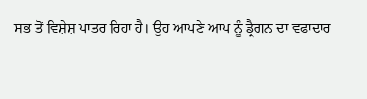ਸਭ ਤੋਂ ਵਿਸ਼ੇਸ਼ ਪਾਤਰ ਰਿਹਾ ਹੈ। ਉਹ ਆਪਣੇ ਆਪ ਨੂੰ ਡ੍ਰੈਗਨ ਦਾ ਵਫਾਦਾਰ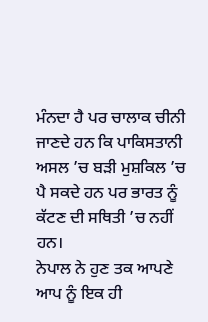ਮੰਨਦਾ ਹੈ ਪਰ ਚਾਲਾਕ ਚੀਨੀ ਜਾਣਦੇ ਹਨ ਕਿ ਪਾਕਿਸਤਾਨੀ ਅਸਲ ’ਚ ਬੜੀ ਮੁਸ਼ਕਿਲ ’ਚ ਪੈ ਸਕਦੇ ਹਨ ਪਰ ਭਾਰਤ ਨੂੰ ਕੱਟਣ ਦੀ ਸਥਿਤੀ ’ਚ ਨਹੀਂ ਹਨ।
ਨੇਪਾਲ ਨੇ ਹੁਣ ਤਕ ਆਪਣੇ ਆਪ ਨੂੰ ਇਕ ਹੀ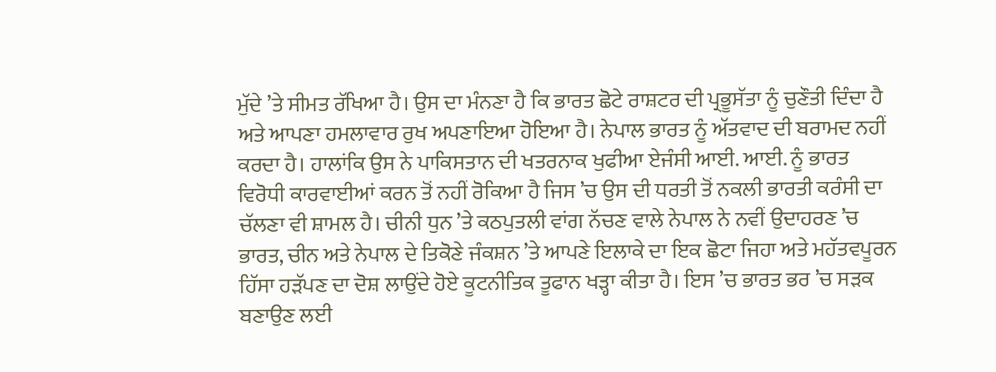ਮੁੱਦੇ ’ਤੇ ਸੀਮਤ ਰੱਖਿਆ ਹੈ। ਉਸ ਦਾ ਮੰਨਣਾ ਹੈ ਕਿ ਭਾਰਤ ਛੋਟੇ ਰਾਸ਼ਟਰ ਦੀ ਪ੍ਰਭੂਸੱਤਾ ਨੂੰ ਚੁਣੌਤੀ ਦਿੰਦਾ ਹੈ ਅਤੇ ਆਪਣਾ ਹਮਲਾਵਾਰ ਰੁਖ ਅਪਣਾਇਆ ਹੋਇਆ ਹੈ। ਨੇਪਾਲ ਭਾਰਤ ਨੂੰ ਅੱਤਵਾਦ ਦੀ ਬਰਾਮਦ ਨਹੀਂ ਕਰਦਾ ਹੈ। ਹਾਲਾਂਕਿ ਉਸ ਨੇ ਪਾਕਿਸਤਾਨ ਦੀ ਖਤਰਨਾਕ ਖੁਫੀਆ ਏਜੰਸੀ ਆਈ. ਆਈ. ਨੂੰ ਭਾਰਤ ਵਿਰੋਧੀ ਕਾਰਵਾਈਆਂ ਕਰਨ ਤੋਂ ਨਹੀਂ ਰੋਕਿਆ ਹੈ ਜਿਸ ’ਚ ਉਸ ਦੀ ਧਰਤੀ ਤੋਂ ਨਕਲੀ ਭਾਰਤੀ ਕਰੰਸੀ ਦਾ ਚੱਲਣਾ ਵੀ ਸ਼ਾਮਲ ਹੈ। ਚੀਨੀ ਧੁਨ ’ਤੇ ਕਠਪੁਤਲੀ ਵਾਂਗ ਨੱਚਣ ਵਾਲੇ ਨੇਪਾਲ ਨੇ ਨਵੀਂ ਉਦਾਹਰਣ ’ਚ ਭਾਰਤ, ਚੀਨ ਅਤੇ ਨੇਪਾਲ ਦੇ ਤਿਕੋਣੇ ਜੰਕਸ਼ਨ ’ਤੇ ਆਪਣੇ ਇਲਾਕੇ ਦਾ ਇਕ ਛੋਟਾ ਜਿਹਾ ਅਤੇ ਮਹੱਤਵਪੂਰਨ ਹਿੱਸਾ ਹੜੱਪਣ ਦਾ ਦੋਸ਼ ਲਾਉਂਦੇ ਹੋਏ ਕੂਟਨੀਤਿਕ ਤੂਫਾਨ ਖੜ੍ਹਾ ਕੀਤਾ ਹੈ। ਇਸ ’ਚ ਭਾਰਤ ਭਰ ’ਚ ਸੜਕ ਬਣਾਉਣ ਲਈ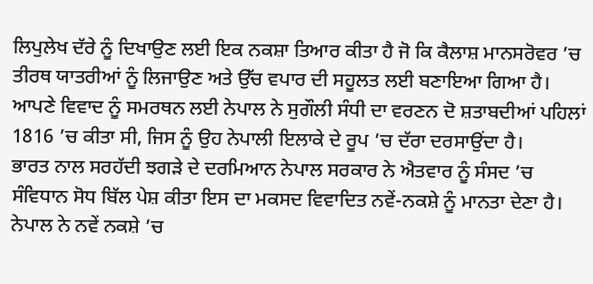ਲਿਪੁਲੇਖ ਦੱਰੇ ਨੂੰ ਦਿਖਾਉਣ ਲਈ ਇਕ ਨਕਸ਼ਾ ਤਿਆਰ ਕੀਤਾ ਹੈ ਜੋ ਕਿ ਕੈਲਾਸ਼ ਮਾਨਸਰੋਵਰ ’ਚ ਤੀਰਥ ਯਾਤਰੀਆਂ ਨੂੰ ਲਿਜਾਉਣ ਅਤੇ ਉੱਚ ਵਪਾਰ ਦੀ ਸਹੂਲਤ ਲਈ ਬਣਾਇਆ ਗਿਆ ਹੈ। ਆਪਣੇ ਵਿਵਾਦ ਨੂੰ ਸਮਰਥਨ ਲਈ ਨੇਪਾਲ ਨੇ ਸੁਗੌਲੀ ਸੰਧੀ ਦਾ ਵਰਣਨ ਦੋ ਸ਼ਤਾਬਦੀਆਂ ਪਹਿਲਾਂ 1816 ’ਚ ਕੀਤਾ ਸੀ, ਜਿਸ ਨੂੰ ਉਹ ਨੇਪਾਲੀ ਇਲਾਕੇ ਦੇ ਰੂਪ ’ਚ ਦੱਰਾ ਦਰਸਾਉਂਦਾ ਹੈ।
ਭਾਰਤ ਨਾਲ ਸਰਹੱਦੀ ਝਗੜੇ ਦੇ ਦਰਮਿਆਨ ਨੇਪਾਲ ਸਰਕਾਰ ਨੇ ਐਤਵਾਰ ਨੂੰ ਸੰਸਦ ’ਚ ਸੰਵਿਧਾਨ ਸੋਧ ਬਿੱਲ ਪੇਸ਼ ਕੀਤਾ ਇਸ ਦਾ ਮਕਸਦ ਵਿਵਾਦਿਤ ਨਵੇਂ-ਨਕਸ਼ੇ ਨੂੰ ਮਾਨਤਾ ਦੇਣਾ ਹੈ। ਨੇਪਾਲ ਨੇ ਨਵੇਂ ਨਕਸ਼ੇ ’ਚ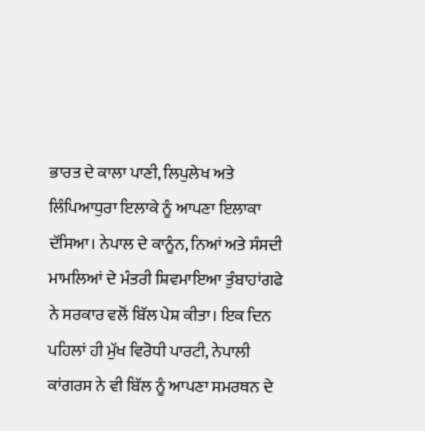ਭਾਰਤ ਦੇ ਕਾਲਾ ਪਾਣੀ, ਲਿਪੁਲੇਖ ਅਤੇ ਲਿੰਪਿਆਧੁਰਾ ਇਲਾਕੇ ਨੂੰ ਆਪਣਾ ਇਲਾਕਾ ਦੱਸਿਆ। ਨੇਪਾਲ ਦੇ ਕਾਨੂੰਨ, ਨਿਆਂ ਅਤੇ ਸੰਸਦੀ ਮਾਮਲਿਆਂ ਦੇ ਮੰਤਰੀ ਸ਼ਿਵਮਾਇਆ ਤੁੰਬਾਹਾਂਗਫੇ ਨੇ ਸਰਕਾਰ ਵਲੋਂ ਬਿੱਲ ਪੇਸ਼ ਕੀਤਾ। ਇਕ ਦਿਨ ਪਹਿਲਾਂ ਹੀ ਮੁੱਖ ਵਿਰੋਧੀ ਪਾਰਟੀ, ਨੇਪਾਲੀ ਕਾਂਗਰਸ ਨੇ ਵੀ ਬਿੱਲ ਨੂੰ ਆਪਣਾ ਸਮਰਥਨ ਦੇ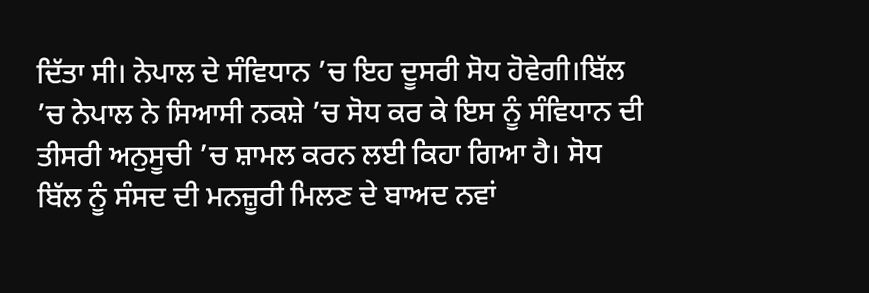ਦਿੱਤਾ ਸੀ। ਨੇਪਾਲ ਦੇ ਸੰਵਿਧਾਨ ’ਚ ਇਹ ਦੂਸਰੀ ਸੋਧ ਹੋਵੇਗੀ।ਬਿੱਲ ’ਚ ਨੇਪਾਲ ਨੇ ਸਿਆਸੀ ਨਕਸ਼ੇ ’ਚ ਸੋਧ ਕਰ ਕੇ ਇਸ ਨੂੰ ਸੰਵਿਧਾਨ ਦੀ ਤੀਸਰੀ ਅਨੁਸੂਚੀ ’ਚ ਸ਼ਾਮਲ ਕਰਨ ਲਈ ਕਿਹਾ ਗਿਆ ਹੈ। ਸੋਧ ਬਿੱਲ ਨੂੰ ਸੰਸਦ ਦੀ ਮਨਜ਼ੂਰੀ ਮਿਲਣ ਦੇ ਬਾਅਦ ਨਵਾਂ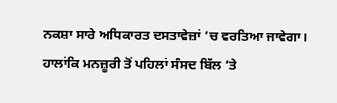ਨਕਸ਼ਾ ਸਾਰੇ ਅਧਿਕਾਰਤ ਦਸਤਾਵੇਜ਼ਾਂ ’ਚ ਵਰਤਿਆ ਜਾਵੇਗਾ। ਹਾਲਾਂਕਿ ਮਨਜ਼ੂਰੀ ਤੋਂ ਪਹਿਲਾਂ ਸੰਸਦ ਬਿੱਲ ’ਤੇ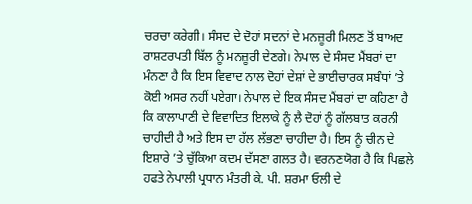ਚਰਚਾ ਕਰੇਗੀ। ਸੰਸਦ ਦੇ ਦੋਹਾਂ ਸਦਨਾਂ ਦੇ ਮਨਜ਼ੂਰੀ ਮਿਲਣ ਤੋਂ ਬਾਅਦ ਰਾਸ਼ਟਰਪਤੀ ਬਿੱਲ ਨੂੰ ਮਨਜ਼ੂਰੀ ਦੇਣਗੇ। ਨੇਪਾਲ ਦੇ ਸੰਸਦ ਮੈਂਬਰਾਂ ਦਾ ਮੰਨਣਾ ਹੈ ਕਿ ਇਸ ਵਿਵਾਦ ਨਾਲ ਦੋਹਾਂ ਦੇਸ਼ਾਂ ਦੇ ਭਾਈਚਾਰਕ ਸਬੰਧਾਂ ’ਤੇ ਕੋਈ ਅਸਰ ਨਹੀਂ ਪਏਗਾ। ਨੇਪਾਲ ਦੇ ਇਕ ਸੰਸਦ ਮੈਂਬਰਾਂ ਦਾ ਕਹਿਣਾ ਹੈ ਕਿ ਕਾਲਾਪਾਣੀ ਦੇ ਵਿਵਾਦਿਤ ਇਲਾਕੇ ਨੂੰ ਲੈ ਦੋਹਾਂ ਨੂੰ ਗੱਲਬਾਤ ਕਰਨੀ ਚਾਹੀਦੀ ਹੈ ਅਤੇ ਇਸ ਦਾ ਹੱਲ ਲੱਭਣਾ ਚਾਹੀਦਾ ਹੈ। ਇਸ ਨੂੰ ਚੀਨ ਦੇ ਇਸ਼ਾਰੇ ’ਤੇ ਚੁੱਕਿਆ ਕਦਮ ਦੱਸਣਾ ਗਲਤ ਹੈ। ਵਰਨਣਯੋਗ ਹੈ ਕਿ ਪਿਛਲੇ ਹਫਤੇ ਨੇਪਾਲੀ ਪ੍ਰਧਾਨ ਮੰਤਰੀ ਕੇ. ਪੀ. ਸ਼ਰਮਾ ਓਲੀ ਦੇ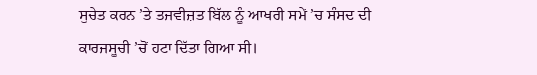ਸੁਚੇਤ ਕਰਨ ’ਤੇ ਤਜਵੀਜ਼ਤ ਬਿੱਲ ਨੂੰ ਆਖਰੀ ਸਮੇਂ ’ਚ ਸੰਸਦ ਦੀ ਕਾਰਜਸੂਚੀ ’ਚੋਂ ਹਟਾ ਦਿੱਤਾ ਗਿਆ ਸੀ।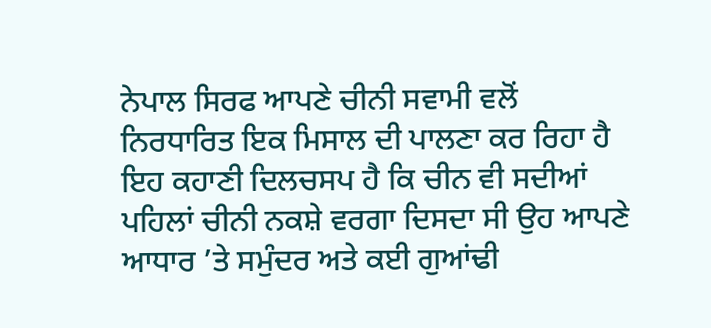ਨੇਪਾਲ ਸਿਰਫ ਆਪਣੇ ਚੀਨੀ ਸਵਾਮੀ ਵਲੋਂ ਨਿਰਧਾਰਿਤ ਇਕ ਮਿਸਾਲ ਦੀ ਪਾਲਣਾ ਕਰ ਰਿਹਾ ਹੈ
ਇਹ ਕਹਾਣੀ ਦਿਲਚਸਪ ਹੈ ਕਿ ਚੀਨ ਵੀ ਸਦੀਆਂ ਪਹਿਲਾਂ ਚੀਨੀ ਨਕਸ਼ੇ ਵਰਗਾ ਦਿਸਦਾ ਸੀ ਉਹ ਆਪਣੇ ਆਧਾਰ ’ਤੇ ਸਮੁੰਦਰ ਅਤੇ ਕਈ ਗੁਆਂਢੀ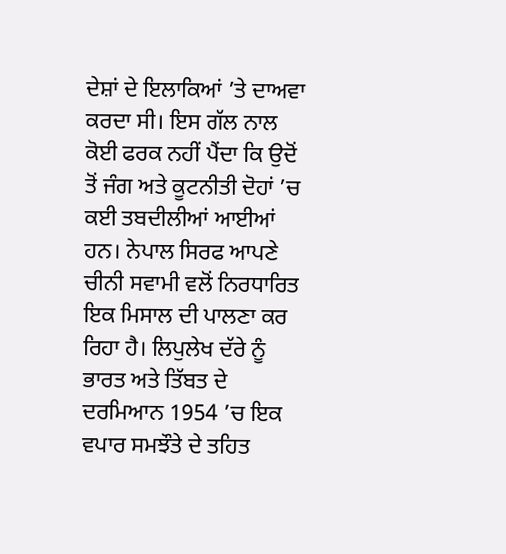ਦੇਸ਼ਾਂ ਦੇ ਇਲਾਕਿਆਂ ’ਤੇ ਦਾਅਵਾ ਕਰਦਾ ਸੀ। ਇਸ ਗੱਲ ਨਾਲ ਕੋਈ ਫਰਕ ਨਹੀਂ ਪੈਂਦਾ ਕਿ ਉਦੋਂ ਤੋਂ ਜੰਗ ਅਤੇ ਕੂਟਨੀਤੀ ਦੋਹਾਂ ’ਚ ਕਈ ਤਬਦੀਲੀਆਂ ਆਈਆਂ ਹਨ। ਨੇਪਾਲ ਸਿਰਫ ਆਪਣੇ ਚੀਨੀ ਸਵਾਮੀ ਵਲੋਂ ਨਿਰਧਾਰਿਤ ਇਕ ਮਿਸਾਲ ਦੀ ਪਾਲਣਾ ਕਰ ਰਿਹਾ ਹੈ। ਲਿਪੁਲੇਖ ਦੱਰੇ ਨੂੰ ਭਾਰਤ ਅਤੇ ਤਿੱਬਤ ਦੇ ਦਰਮਿਆਨ 1954 ’ਚ ਇਕ ਵਪਾਰ ਸਮਝੌਤੇ ਦੇ ਤਹਿਤ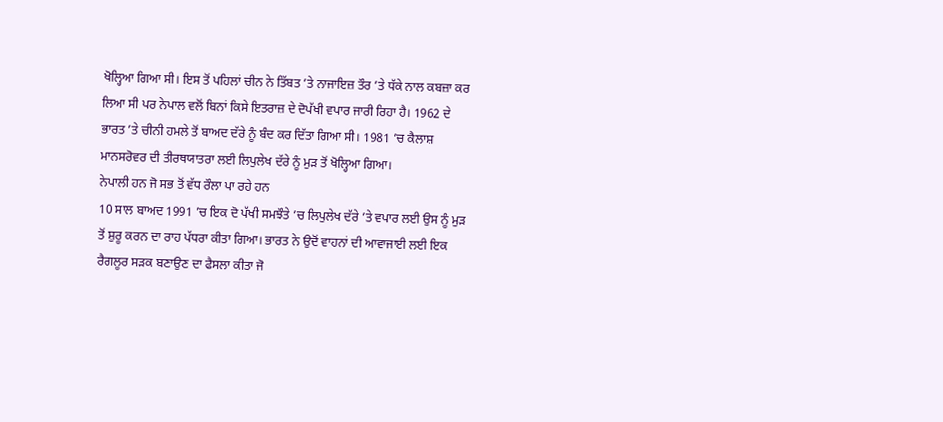ਖੋਲ੍ਹਿਆ ਗਿਆ ਸੀ। ਇਸ ਤੋਂ ਪਹਿਲਾਂ ਚੀਨ ਨੇ ਤਿੱਬਤ ’ਤੇ ਨਾਜਾਇਜ਼ ਤੌਰ ’ਤੇ ਧੱਕੇ ਨਾਲ ਕਬਜ਼ਾ ਕਰ ਲਿਆ ਸੀ ਪਰ ਨੇਪਾਲ ਵਲੋਂ ਬਿਨਾਂ ਕਿਸੇ ਇਤਰਾਜ਼ ਦੇ ਦੋਪੱਖੀ ਵਪਾਰ ਜਾਰੀ ਰਿਹਾ ਹੈ। 1962 ਦੇ ਭਾਰਤ ’ਤੇ ਚੀਨੀ ਹਮਲੇ ਤੋਂ ਬਾਅਦ ਦੱਰੇ ਨੂੰ ਬੰਦ ਕਰ ਦਿੱਤਾ ਗਿਆ ਸੀ। 1981 ’ਚ ਕੈਲਾਸ਼ ਮਾਨਸਰੋਵਰ ਦੀ ਤੀਰਥਯਾਤਰਾ ਲਈ ਲਿਪੁਲੇਖ ਦੱਰੇ ਨੂੰ ਮੁੜ ਤੋਂ ਖੋਲ੍ਹਿਆ ਗਿਆ।
ਨੇਪਾਲੀ ਹਨ ਜੋ ਸਭ ਤੋਂ ਵੱਧ ਰੌਲਾ ਪਾ ਰਹੇ ਹਨ
10 ਸਾਲ ਬਾਅਦ 1991 ’ਚ ਇਕ ਦੋ ਪੱਖੀ ਸਮਝੌਤੇ ’ਚ ਲਿਪੁਲੇਖ ਦੱਰੇ ’ਤੇ ਵਪਾਰ ਲਈ ਉਸ ਨੂੰ ਮੁੜ ਤੋਂ ਸ਼ੁਰੂ ਕਰਨ ਦਾ ਰਾਹ ਪੱਧਰਾ ਕੀਤਾ ਗਿਆ। ਭਾਰਤ ਨੇ ਉਦੋਂ ਵਾਹਨਾਂ ਦੀ ਆਵਾਜਾਈ ਲਈ ਇਕ ਰੈਗਲੂਰ ਸੜਕ ਬਣਾਉਣ ਦਾ ਫੈਸਲਾ ਕੀਤਾ ਜੋ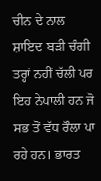ਚੀਨ ਦੇ ਨਾਲ ਸ਼ਾਇਦ ਬੜੀ ਚੰਗੀ ਤਰ੍ਹਾਂ ਨਹੀਂ ਚੱਲੀ ਪਰ ਇਹ ਨੇਪਾਲੀ ਹਨ ਜੋ ਸਭ ਤੋਂ ਵੱਧ ਰੌਲਾ ਪਾ ਰਹੇ ਹਨ। ਭਾਰਤ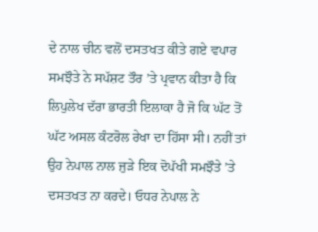ਦੇ ਨਾਲ ਚੀਨ ਵਲੋਂ ਦਸਤਖਤ ਕੀਤੇ ਗਏ ਵਪਾਰ ਸਮਝੌਤੇ ਨੇ ਸਪੱਸ਼ਟ ਤੌਰ ’ਤੇ ਪ੍ਰਵਾਨ ਕੀਤਾ ਹੈ ਕਿ ਲਿਪੁਲੇਖ ਦੱਰਾ ਭਾਰਤੀ ਇਲਾਕਾ ਹੈ ਜੋ ਕਿ ਘੱਟ ਤੋਂ ਘੱਟ ਅਸਲ ਕੰਟਰੋਲ ਰੇਖਾ ਦਾ ਹਿੱਸਾ ਸੀ। ਨਹੀਂ ਤਾਂ ਉਹ ਨੇਪਾਲ ਨਾਲ ਜੁੜੇ ਇਕ ਦੋਪੱਖੀ ਸਮਝੌਤੇ ’ਤੇ ਦਸਤਖਤ ਨਾ ਕਰਦੇ। ਓਧਰ ਨੇਪਾਲ ਨੇ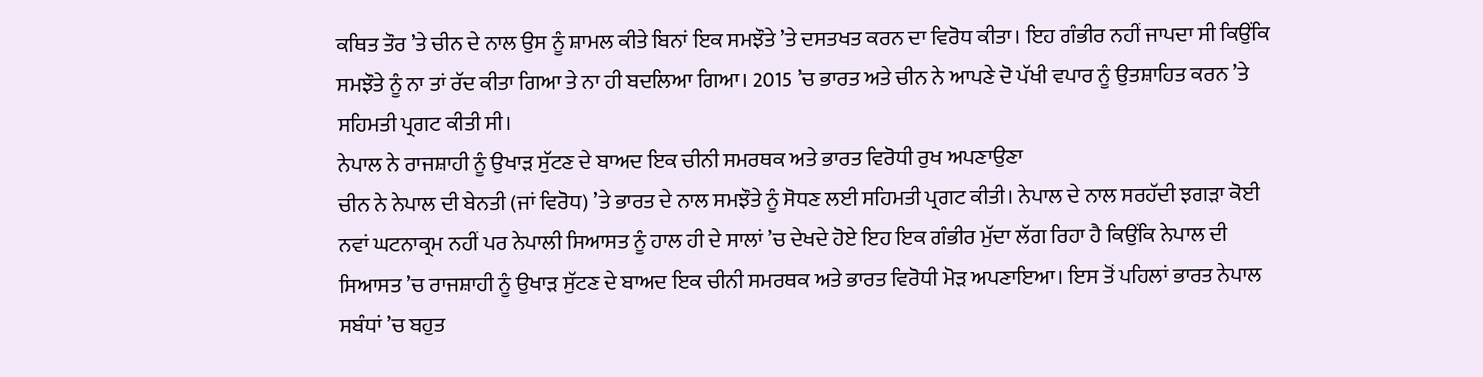ਕਥਿਤ ਤੌਰ ’ਤੇ ਚੀਨ ਦੇ ਨਾਲ ਉਸ ਨੂੰ ਸ਼ਾਮਲ ਕੀਤੇ ਬਿਨਾਂ ਇਕ ਸਮਝੌਤੇ ’ਤੇ ਦਸਤਖਤ ਕਰਨ ਦਾ ਵਿਰੋਧ ਕੀਤਾ। ਇਹ ਗੰਭੀਰ ਨਹੀਂ ਜਾਪਦਾ ਸੀ ਕਿਉਂਕਿ ਸਮਝੌਤੇ ਨੂੰ ਨਾ ਤਾਂ ਰੱਦ ਕੀਤਾ ਗਿਆ ਤੇ ਨਾ ਹੀ ਬਦਲਿਆ ਗਿਆ। 2015 ’ਚ ਭਾਰਤ ਅਤੇ ਚੀਨ ਨੇ ਆਪਣੇ ਦੋ ਪੱਖੀ ਵਪਾਰ ਨੂੰ ਉਤਸ਼ਾਹਿਤ ਕਰਨ ’ਤੇ ਸਹਿਮਤੀ ਪ੍ਰਗਟ ਕੀਤੀ ਸੀ।
ਨੇਪਾਲ ਨੇ ਰਾਜਸ਼ਾਹੀ ਨੂੰ ਉਖਾੜ ਸੁੱਟਣ ਦੇ ਬਾਅਦ ਇਕ ਚੀਨੀ ਸਮਰਥਕ ਅਤੇ ਭਾਰਤ ਵਿਰੋਧੀ ਰੁਖ ਅਪਣਾਉਣਾ
ਚੀਨ ਨੇ ਨੇਪਾਲ ਦੀ ਬੇਨਤੀ (ਜਾਂ ਵਿਰੋਧ) ’ਤੇ ਭਾਰਤ ਦੇ ਨਾਲ ਸਮਝੌਤੇ ਨੂੰ ਸੋਧਣ ਲਈ ਸਹਿਮਤੀ ਪ੍ਰਗਟ ਕੀਤੀ। ਨੇਪਾਲ ਦੇ ਨਾਲ ਸਰਹੱਦੀ ਝਗੜਾ ਕੋਈ ਨਵਾਂ ਘਟਨਾਕ੍ਰਮ ਨਹੀਂ ਪਰ ਨੇਪਾਲੀ ਸਿਆਸਤ ਨੂੰ ਹਾਲ ਹੀ ਦੇ ਸਾਲਾਂ ’ਚ ਦੇਖਦੇ ਹੋਏ ਇਹ ਇਕ ਗੰਭੀਰ ਮੁੱਦਾ ਲੱਗ ਰਿਹਾ ਹੈ ਕਿਉਂਕਿ ਨੇਪਾਲ ਦੀ ਸਿਆਸਤ ’ਚ ਰਾਜਸ਼ਾਹੀ ਨੂੰ ਉਖਾੜ ਸੁੱਟਣ ਦੇ ਬਾਅਦ ਇਕ ਚੀਨੀ ਸਮਰਥਕ ਅਤੇ ਭਾਰਤ ਵਿਰੋਧੀ ਮੋੜ ਅਪਣਾਇਆ। ਇਸ ਤੋਂ ਪਹਿਲਾਂ ਭਾਰਤ ਨੇਪਾਲ ਸਬੰਧਾਂ ’ਚ ਬਹੁਤ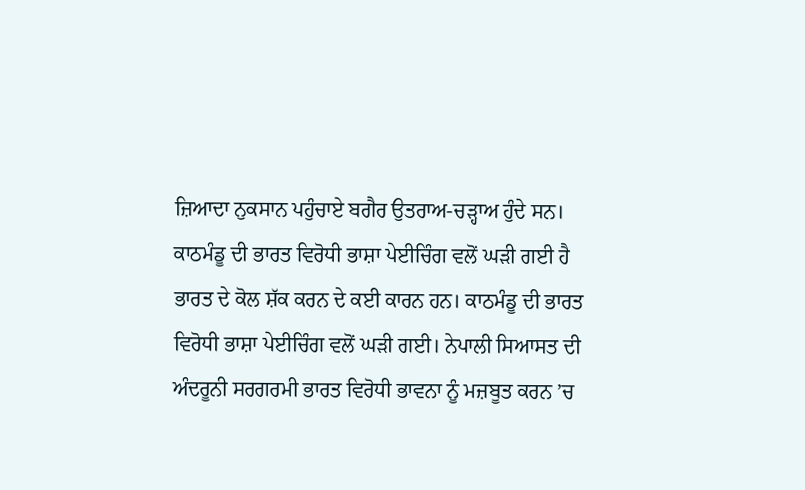ਜ਼ਿਆਦਾ ਨੁਕਸਾਨ ਪਹੁੰਚਾਏ ਬਗੈਰ ਉਤਰਾਅ-ਚੜ੍ਹਾਅ ਹੁੰਦੇ ਸਨ।
ਕਾਠਮੰਡੂ ਦੀ ਭਾਰਤ ਵਿਰੋਧੀ ਭਾਸ਼ਾ ਪੇਈਚਿੰਗ ਵਲੋਂ ਘੜੀ ਗਈ ਹੈ
ਭਾਰਤ ਦੇ ਕੋਲ ਸ਼ੱਕ ਕਰਨ ਦੇ ਕਈ ਕਾਰਨ ਹਨ। ਕਾਠਮੰਡੂ ਦੀ ਭਾਰਤ ਵਿਰੋਧੀ ਭਾਸ਼ਾ ਪੇਈਚਿੰਗ ਵਲੋਂ ਘੜੀ ਗਈ। ਨੇਪਾਲੀ ਸਿਆਸਤ ਦੀ ਅੰਦਰੂਨੀ ਸਰਗਰਮੀ ਭਾਰਤ ਵਿਰੋਧੀ ਭਾਵਨਾ ਨੂੰ ਮਜ਼ਬੂਤ ਕਰਨ ’ਚ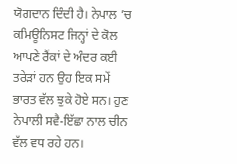ਯੋਗਦਾਨ ਦਿੰਦੀ ਹੈ। ਨੇਪਾਲ ’ਚ ਕਮਿਊਨਿਸਟ ਜਿਨ੍ਹਾਂ ਦੇ ਕੋਲ ਆਪਣੇ ਰੈਂਕਾਂ ਦੇ ਅੰਦਰ ਕਈ ਤਰੇੜਾਂ ਹਨ ਉਹ ਇਕ ਸਮੇਂ ਭਾਰਤ ਵੱਲ ਝੁਕੇ ਹੋਏ ਸਨ। ਹੁਣ ਨੇਪਾਲੀ ਸਵੈ-ਇੱਛਾ ਨਾਲ ਚੀਨ ਵੱਲ ਵਧ ਰਹੇ ਹਨ।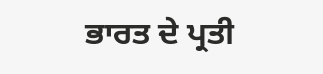ਭਾਰਤ ਦੇ ਪ੍ਰਤੀ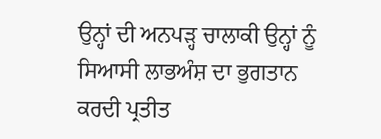ਉਨ੍ਹਾਂ ਦੀ ਅਨਪੜ੍ਹ ਚਾਲਾਕੀ ਉਨ੍ਹਾਂ ਨੂੰ ਸਿਆਸੀ ਲਾਭਅੰਸ਼ ਦਾ ਭੁਗਤਾਨ ਕਰਦੀ ਪ੍ਰਤੀਤ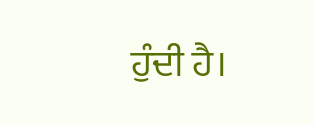ਹੁੰਦੀ ਹੈ।